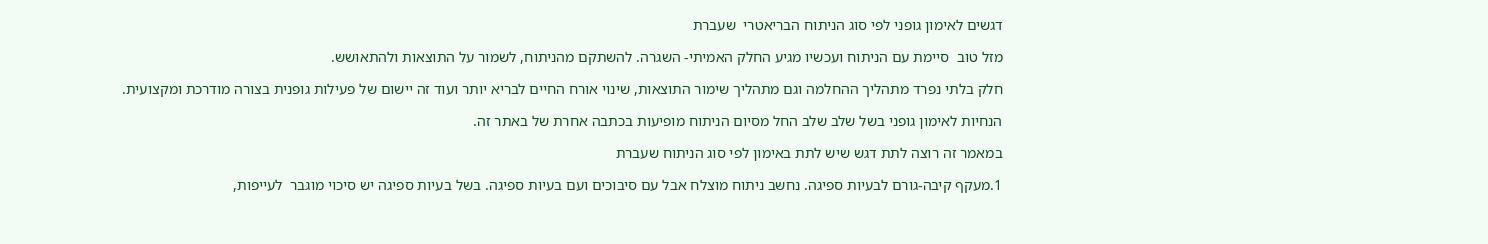דגשים לאימון גופני לפי סוג הניתוח הבריאטרי  שעברת

מזל טוב  סיימת עם הניתוח ועכשיו מגיע החלק האמיתי- השגרה. להשתקם מהניתוח, לשמור על התוצאות ולהתאושש.

חלק בלתי נפרד מתהליך ההחלמה וגם מתהליך שימור התוצאות, שינוי אורח החיים לבריא יותר ועוד זה יישום של פעילות גופנית בצורה מודרכת ומקצועית.

הנחיות לאימון גופני בשל שלב שלב החל מסיום הניתוח מופיעות בכתבה אחרת של באתר זה.

במאמר זה רוצה לתת דגש שיש לתת באימון לפי סוג הניתוח שעברת

1.מעקף קיבה-גורם לבעיות ספיגה. נחשב ניתוח מוצלח אבל עם סיבוכים ועם בעיות ספיגה. בשל בעיות ספיגה יש סיכוי מוגבר  לעייפות,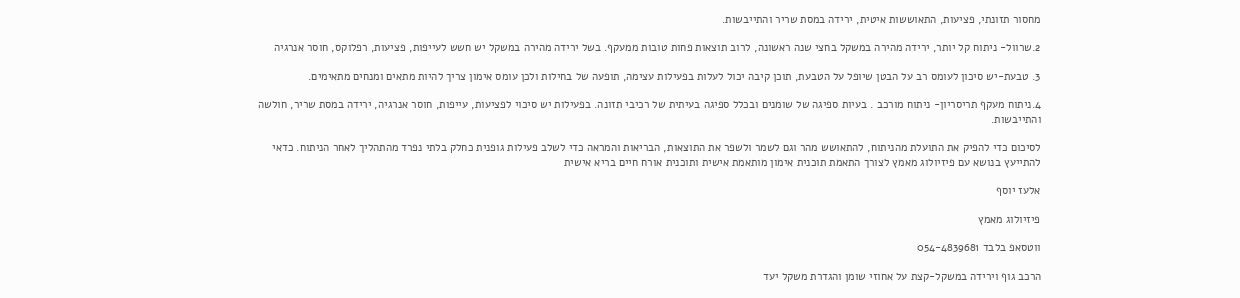מחסור תזונתי, פציעות, התאוששות איטית, ירידה במסת שריר והתייבשות.

2.שרוול- ניתוח קל יותר, ירידה מהירה במשקל בחצי שנה ראשונה, לרוב תוצאות פחות טובות ממעקף. בשל ירידה מהירה במשקל יש חשש לעייפות, פציעות, רפלוקס, חוסר אנרגיה

3. טבעת-יש סיכון לעומס רב על הבטן שיופל על הטבעת, תוכן קיבה יכול לעלות בפעילות עצימה, תופעה של בחילות ולכן עומס אימון צריך להיות מתאים ומנחים מתאימים.

4.ניתוח מעקף תריסריון- ניתוח מורכב . בעיות ספיגה של שומנים ובכלל ספיגה בעיתית של רכיבי תזונה. בפעילות יש סיכוי לפציעות, עייפות, חוסר אנרגיה, ירידה במסת שריר, חולשה והתייבשות.

לסיכום כדי להפיק את התועלת מהניתוח, להתאושש מהר וגם לשמר ולשפר את התוצאות, הבריאות והמראה כדי לשלב פעילות גופנית כחלק בלתי נפרד מהתהליך לאחר הניתוח. כדאי להתייעץ בנושא עם פיזיולוג מאמץ לצורך התאמת תוכנית אימון מותאמת אישית ותוכנית אורח חיים בריא אישית

אלעז יוסף

פיזיולוג מאמץ

ווטסאפ בלבד 054-4839681

הרכב גוף וירידה במשקל-קצת על אחוזי שומן והגדרת משקל יעד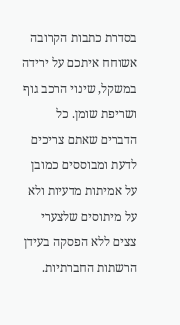בסדרת כתבות הקרובה אשוחח איתכם על ירידה במשקל, שינוי הרכב גוף ושריפת שומן. כל הדברים שאתם צריכים לדעת ומבוססים כמובן על אמיתות מדעיות ולא על מיתוסים שלצערי צצים ללא הפסקה בעידן הרשתות החברתיות.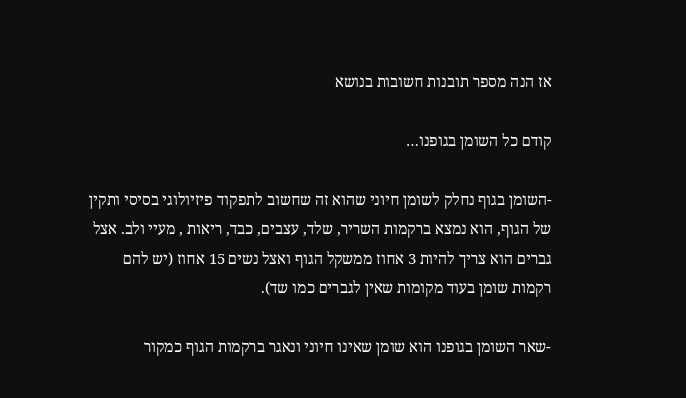אז הנה מספר תובנות חשובות בנושא

קודם כל השומן בגופנו…

-השומן בגוף נחלק לשומן חיוני שהוא זה שחשוב לתפקוד פיזיולוגי בסיסי ותקין של הגוף, הוא נמצא ברקמות השריר, שלד, עצבים, כבד, ריאות , מעיי ולב. אצל גברים הוא צריך להיות 3 אחוז ממשקל הגוף ואצל נשים 15 אחוז (יש להם רקמות שומן בעוד מקומות שאין לגברים כמו שד).

-שאר השומן בגופנו הוא שומן שאינו חיוני ונאגר ברקמות הגוף כמקור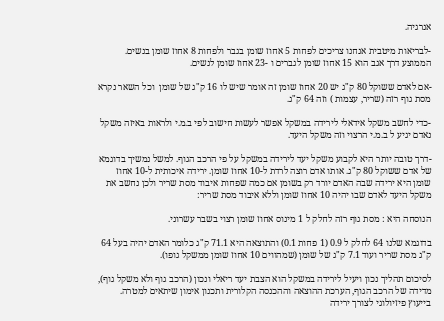אנרגיה.

-לבריאות מיטבית אנחנו צריכים לפחות 5 אחוז שומן בגבר ולפחות 8 אחוז שומן בנשים. הממוצע דרך אגב הוא 15 אחוז שומן לגברים ו -23 אחוז שומן לנשים.

-אם לאדם ששוקל 80 ק"ג יש 20 אחוז שומן זה אומר שיש לו 16 ק"ג של שומן  וכל השאר נקרא מסת גוף רזה (שריר, עצמות ) וזה 64 ק"ג.

-כדי לחשב משקל אידאלי לירידה במשקל אפשר לעשות חישוב לפי ב.מ.י ולראות באיזה משקל נאדם יגיע ל ב.מ.י הרצוי וזה משקל היעד.

-דרך טובה יותר היא לקבוע משקל יעד לירידה במשקל על פי הרכב הגוף. למשל נמשיך בדוגמא של אדם ששוקל 80 ק"ג. אותו אדם רוצה לרדת ל-10 אחוז שומן. ירידה איכותית ל-10 אחוז שומן היא ירידה שבה האדם יורד רק בשומן אם כמה שפחות איבוד מסת שריר ולכן נחשב את משקל היעד לאדם שבו יהיה 10 אחוז שומן וללא איבוד מסת שריר:

הנוסחה היא : מסת גוף רזה לחלק ל 1 מינוס אחוז שומן רצוי בשבר עשרוני.

בדוגמא שלנו 64 לחלק ל 0.9 (1 פחות 0.1) והתוצאה היא 71.1 ק"ג כלומר האדם יהיה בעל 64 ק"ג מסת שריר ועוד 7.1 ק"ג של שומן (שמהווים 10 אחוז שומן ממשקל גופו).

לסיכום תהליך נכון ויעיל לירידה במשקל הוא הצבת יעד ריאלי ונכון (הרכב גוף ולא משקל גוף), מדידה של הרכב הגוף, הערכת ההוצאה וההכנסה הקלורית ותכנון אימון שיתאים למטרה. בייעוץ פיזיולוגי לצורך ירידה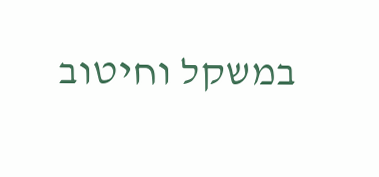במשקל וחיטוב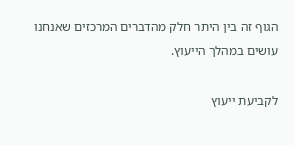הגוף זה בין היתר חלק מהדברים המרכזים שאנחנו עושים במהלך הייעוץ.

לקביעת ייעוץ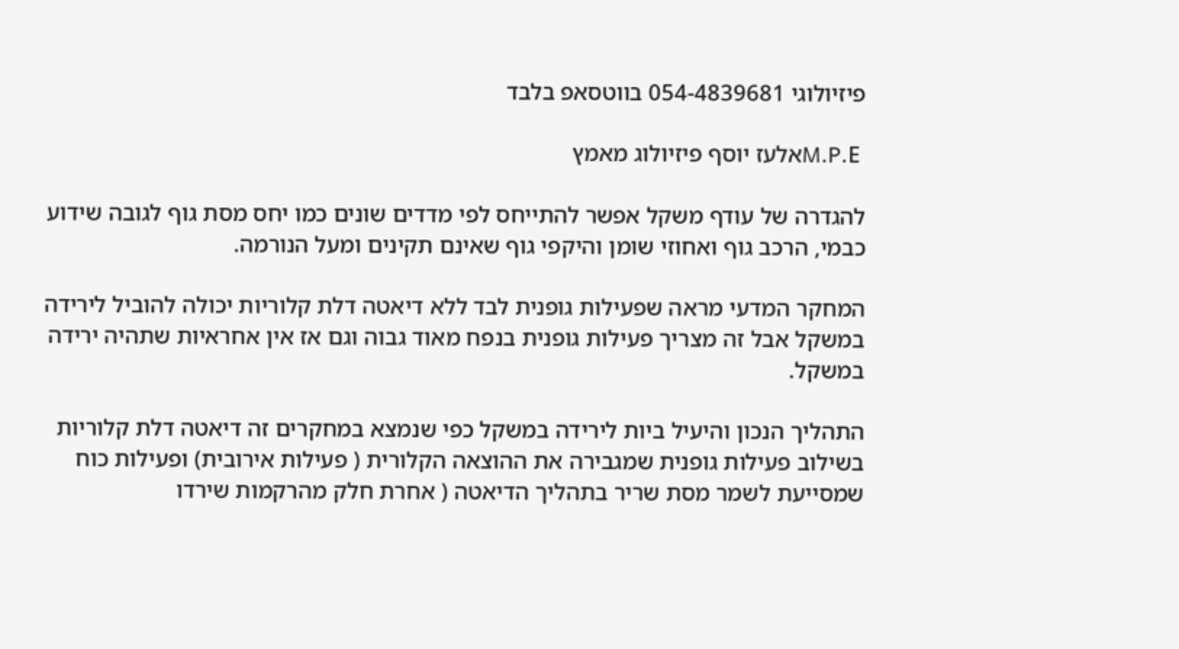פיזיולוגי 054-4839681 בווטסאפ בלבד

 M.P.Eאלעז יוסף פיזיולוג מאמץ

להגדרה של עודף משקל אפשר להתייחס לפי מדדים שונים כמו יחס מסת גוף לגובה שידוע כבמי, הרכב גוף ואחוזי שומן והיקפי גוף שאינם תקינים ומעל הנורמה.

המחקר המדעי מראה שפעילות גופנית לבד ללא דיאטה דלת קלוריות יכולה להוביל לירידה במשקל אבל זה מצריך פעילות גופנית בנפח מאוד גבוה וגם אז אין אחראיות שתהיה ירידה במשקל.

התהליך הנכון והיעיל ביות לירידה במשקל כפי שנמצא במחקרים זה דיאטה דלת קלוריות בשילוב פעילות גופנית שמגבירה את ההוצאה הקלורית ( פעילות אירובית) ופעילות כוח שמסייעת לשמר מסת שריר בתהליך הדיאטה ( אחרת חלק מהרקמות שירדו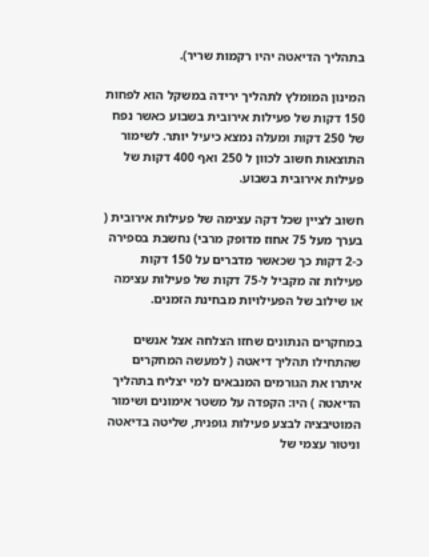בתהליך הדיאטה יהיו רקמות שריר).

המינון המומלץ לתהליך ירידה במשקל הוא לפחות 150 דקות של פעילות אירובית בשבוע כאשר נפח של 250 דקות ומעלה נמצא כיעיל יותר. לשימור התוצאות חשוב לכוון ל 250 ואף 400 דקות של פעילות אירובית בשבוע.

חשוב לציין שכל דקה עצימה של פעילות אירובית ( בערך מעל 75 אחוז מדופק מרבי) נחשבת בספירה כ-2 דקות כך שכאשר מדברים על 150 דקות פעילות זה מקביל ל-75 דקות של פעילות עצימה או שילוב של הפעילויות מבחינת הזמנים.

במחקרים הנתונים שחזו הצלחה אצל אנשים שהתחילו תהליך דיאטה ( למעשה המחקרים איתרו את הגורמים המנבאים למי יצליח בתהליך הדיאטה ) היו: הקפדה על משטר אימונים ושימור המוטיבציה לבצע פעילות גופנית, שליטה בדיאטה וניטור עצמי של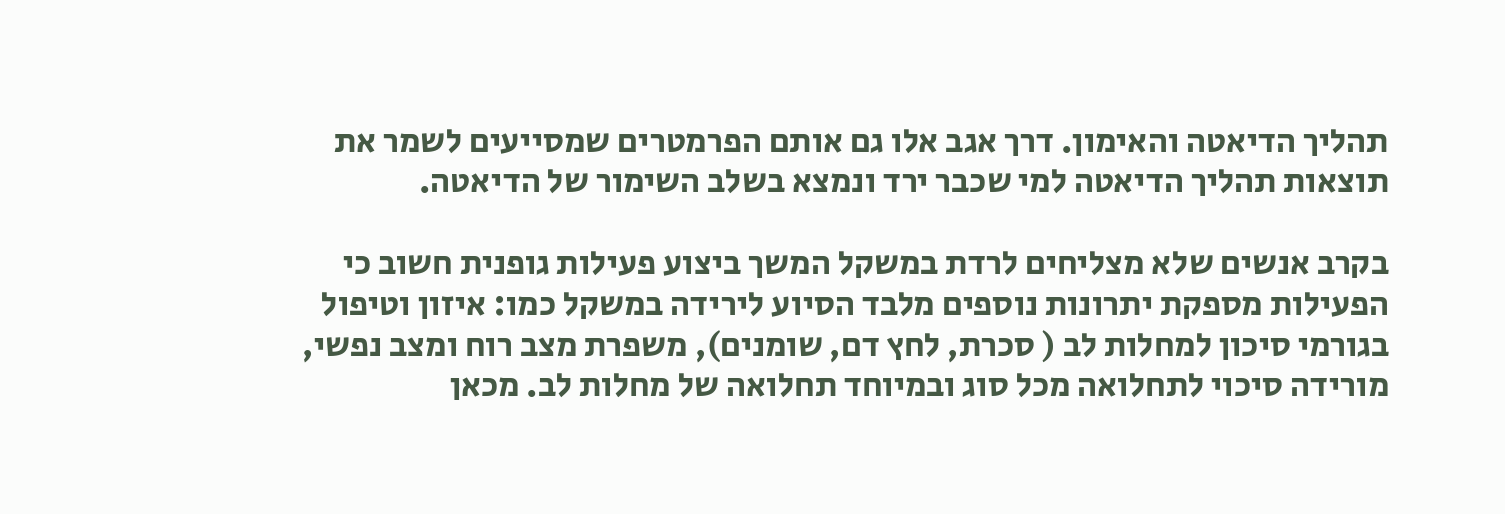תהליך הדיאטה והאימון. דרך אגב אלו גם אותם הפרמטרים שמסייעים לשמר את תוצאות תהליך הדיאטה למי שכבר ירד ונמצא בשלב השימור של הדיאטה.

בקרב אנשים שלא מצליחים לרדת במשקל המשך ביצוע פעילות גופנית חשוב כי הפעילות מספקת יתרונות נוספים מלבד הסיוע לירידה במשקל כמו: איזון וטיפול בגורמי סיכון למחלות לב ( סכרת, לחץ דם, שומנים), משפרת מצב רוח ומצב נפשי, מורידה סיכוי לתחלואה מכל סוג ובמיוחד תחלואה של מחלות לב. מכאן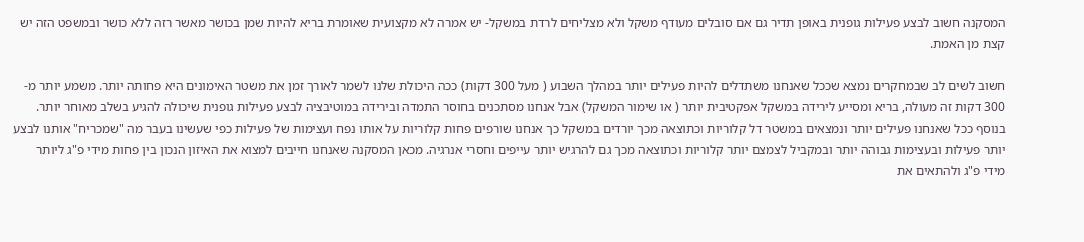המסקנה חשוב לבצע פעילות גופנית באופן תדיר גם אם סובלים מעודף משקל ולא מצליחים לרדת במשקל- יש אמרה לא מקצועית שאומרת בריא להיות שמן בכושר מאשר רזה ללא כושר ובמשפט הזה יש קצת מן האמת.

חשוב לשים לב שבמחקרים נמצא שככל שאנחנו משתדלים להיות פעילים יותר במהלך השבוע ( מעל 300 דקות) ככה היכולת שלנו לשמר לאורך זמן את משטר האימונים היא פחותה יותר. משמע יותר מ- 300 דקות זה מעולה, בריא ומסייע לירידה במשקל אפקטיבית יותר ( או שימור המשקל) אבל אנחנו מסתכנים בחוסר התמדה ובירידה במוטיבציה לבצע פעילות גופנית שיכולה להגיע בשלב מאוחר יותר. בנוסף ככל שאנחנו פעילים יותר ונמצאים במשטר דל קלוריות וכתוצאה מכך יורדים במשקל כך אנחנו שורפים פחות קלוריות על אותו נפח ועצימות של פעילות כפי שעשינו בעבר מה "שמכריח" אותנו לבצע יותר פעילות ובעצימות גבוהה יותר ובמקביל לצמצם יותר קלוריות וכתוצאה מכך גם להרגיש יותר עייפים וחסרי אנרגיה. מכאן המסקנה שאנחנו חייבים למצוא את האיזון הנכון בין פחות מידי פ"ג ליותר מידי פ"ג ולהתאים את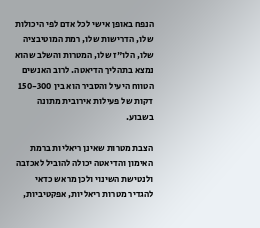הנפח באופן אישי לכל אדם לפי היכולות שלו, הדרישות שלו, רמת המוטיבציה שלו, הלו"ז שלו, המטרות והשלב שהוא נמצא בתהליך הדיאטה. לרוב האנשים הטווח היעיל והסביר הוא בין 150-300 דקות של פעילות אירובית מתונה בשבוע.

הצבת מטרות שאינן ריאליות ברמת האימון והדיאטה יכולה להוביל לאכזבה ולנטישת השינוי ולכן מראש כדאי להגדיר מטרות ריאליות, אפקטיביות,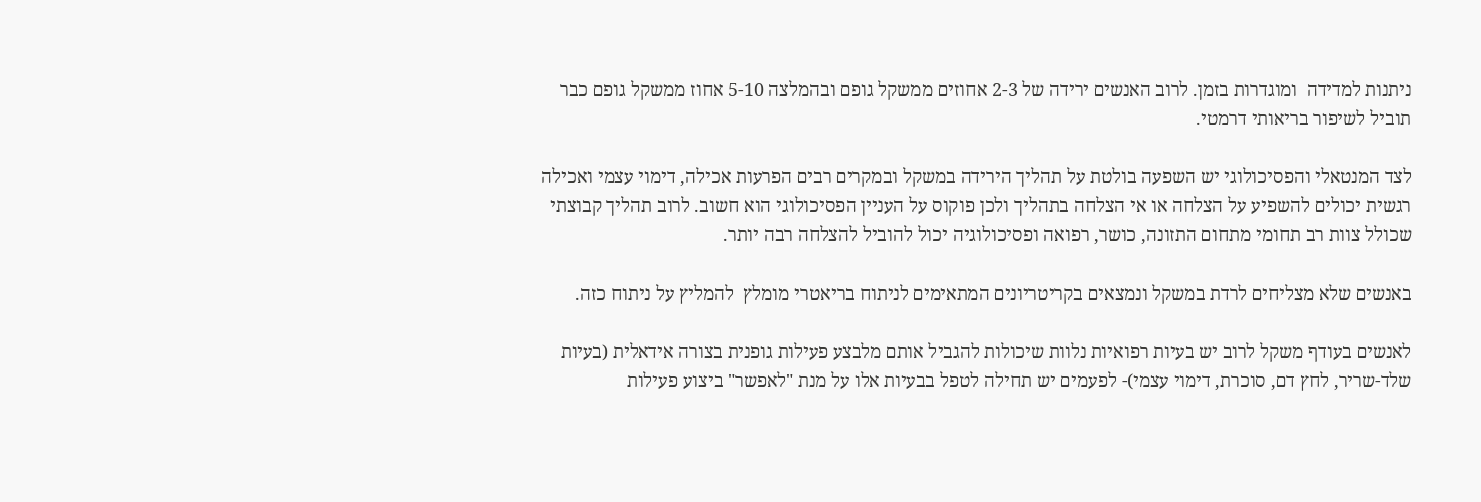ניתנות למדידה  ומוגדרות בזמן. לרוב האנשים ירידה של 2-3 אחוזים ממשקל גופם ובהמלצה 5-10 אחוז ממשקל גופם כבר תוביל לשיפור בריאותי דרמטי.

לצד המנטאלי והפסיכולוגי יש השפעה בולטת על תהליך הירידה במשקל ובמקרים רבים הפרעות אכילה, דימוי עצמי ואכילה רגשית יכולים להשפיע על הצלחה או אי הצלחה בתהליך ולכן פוקוס על העניין הפסיכולוגי הוא חשוב. לרוב תהליך קבוצתי שכולל צוות רב תחומי מתחום התזונה, כושר, רפואה ופסיכולוגיה יכול להוביל להצלחה רבה יותר.

באנשים שלא מצליחים לרדת במשקל ונמצאים בקריטריונים המתאימים לניתוח בריאטרי מומלץ  להמליץ על ניתוח כזה.

לאנשים בעודף משקל לרוב יש בעיות רפואיות נלוות שיכולות להגביל אותם מלבצע פעילות גופנית בצורה אידאלית (בעיות שלד-שריר, לחץ דם, סוכרת, דימוי עצמי)- לפעמים יש תחילה לטפל בבעיות אלו על מנת "לאפשר" ביצוע פעילות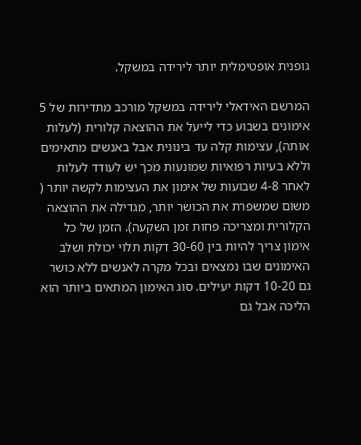גופנית אופטימלית יותר לירידה במשקל.

המרשם האידאלי לירידה במשקל מורכב מתדירות של 5 אימונים בשבוע כדי לייעל את ההוצאה קלורית (לעלות אותה), עצימות קלה עד בינונית אבל באנשים מתאימים וללא בעיות רפואיות שמונעות מכך יש לעודד לעלות לאחר 4-8 שבועות של אימון את העצימות לקשה יותר ( משום שמשפרת את הכושר יותר, מגדילה את ההוצאה הקלורית ומצריכה פחות זמן השקעה). הזמן של כל אימון צריך להיות בין 30-60 דקות תלוי יכולת ושלב האימונים שבו נמצאים ובכל מקרה לאנשים ללא כושר גם 10-20 דקות יעילים. סוג האימון המתאים ביותר הוא הליכה אבל גם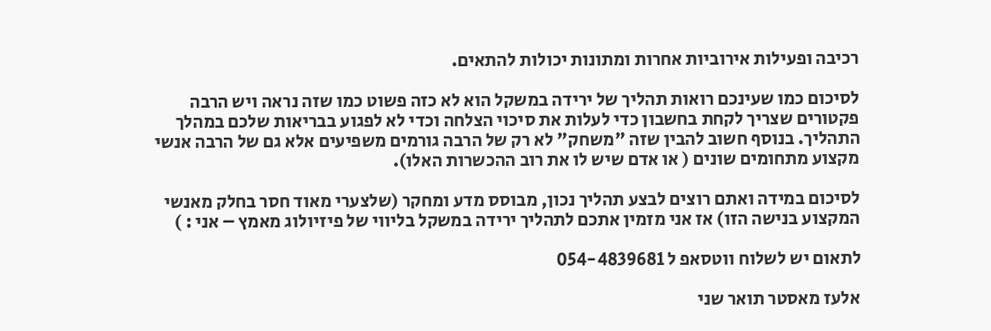רכיבה ופעילות אירוביות אחרות ומתונות יכולות להתאים.

לסיכום כמו שעינכם רואות תהליך של ירידה במשקל הוא לא כזה פשוט כמו שזה נראה ויש הרבה פקטורים שצריך לקחת בחשבון כדי לעלות את סיכוי הצלחה וכדי לא לפגוע בבריאות שלכם במהלך התהליך. בנוסף חשוב להבין שזה "משחק" לא רק של הרבה גורמים משפיעים אלא גם של הרבה אנשי מקצוע מתחומים שונים ( או אדם שיש לו את רוב ההכשרות האלו).

לסיכום במידה ואתם רוצים לבצע תהליך נכון, מבוסס מדע ומחקר (שלצערי מאוד חסר בחלק מאנשי המקצוע בנישה הזו) אז אני מזמין אתכם לתהליך ירידה במשקל בליווי של פיזיולוג מאמץ – אני : )

לתאום יש לשלוח ווטסאפ ל 054-4839681

אלעז מאסטר תואר שני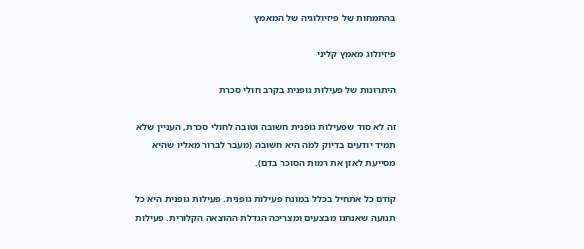בהתמחות של פיזיולוגיה של המאמץ

פיזיולוג מאמץ קליני

היתרונות של פעילות גופנית בקרב חולי סכרת

זה לא סוד שפעילות גופנית חשובה וטובה לחולי סכרת, העניין שלא תמיד יודעים בדיוק למה היא חשובה (מעבר לברור מאליו שהיא מסייעת לאזן את רמות הסוכר בדם).

קודם כל אתחיל בכלל במונח פעילות גופנית. פעילות גופנית היא כל תנועה שאנחנו מבצעים ומצריכה הגדלת ההוצאה הקלורית. פעילות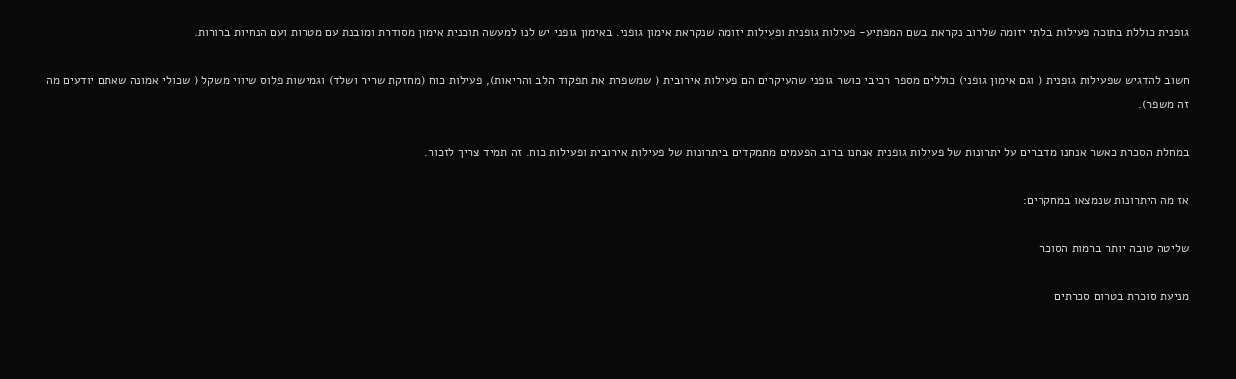גופנית כוללת בתוכה פעילות בלתי יזומה שלרוב נקראת בשם המפתיע- פעילות גופנית ופעילות יזומה שנקראת אימון גופני. באימון גופני יש לנו למעשה תוכנית אימון מסודרת ומובנת עם מטרות ועם הנחיות ברורות.

חשוב להדגיש שפעילות גופנית ( וגם אימון גופני) כוללים מספר רכיבי כושר גופני שהעיקרים הם פעילות אירובית ( שמשפרת את תפקוד הלב והריאות), פעילות כוח (מחזקת שריר ושלד) וגמישות פלוס שיווי משקל ( שכולי אמונה שאתם יודעים מה זה משפר).

במחלת הסכרת כאשר אנחנו מדברים על יתרונות של פעילות גופנית אנחנו ברוב הפעמים מתמקדים ביתרונות של פעילות אירובית ופעילות כוח. זה תמיד צריך לזכור.

אז מה היתרונות שנמצאו במחקרים:

שליטה טובה יותר ברמות הסוכר

מניעת סוכרת בטרום סכרתים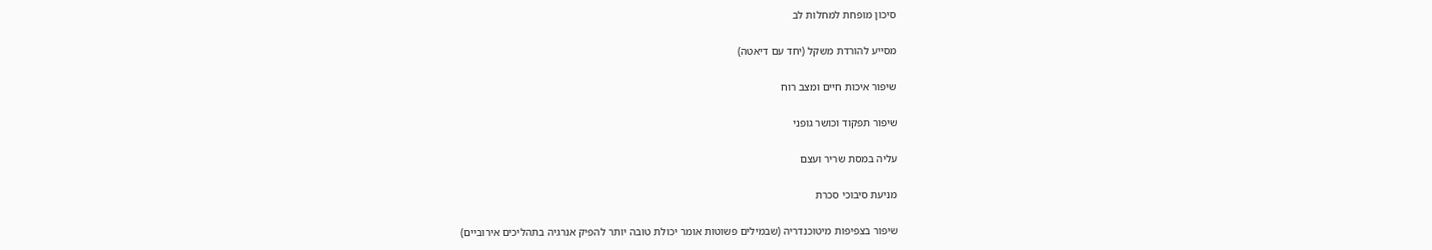סיכון מופחת למחלות לב

מסייע להורדת משקל (יחד עם דיאטה)

שיפור איכות חיים ומצב רוח

שיפור תפקוד וכושר גופני

עליה במסת שריר ועצם

מניעת סיבוכי סכרת

שיפור בצפיפות מיטוכנדריה (שבמילים פשוטות אומר יכולת טובה יותר להפיק אנרגיה בתהליכים אירוביים)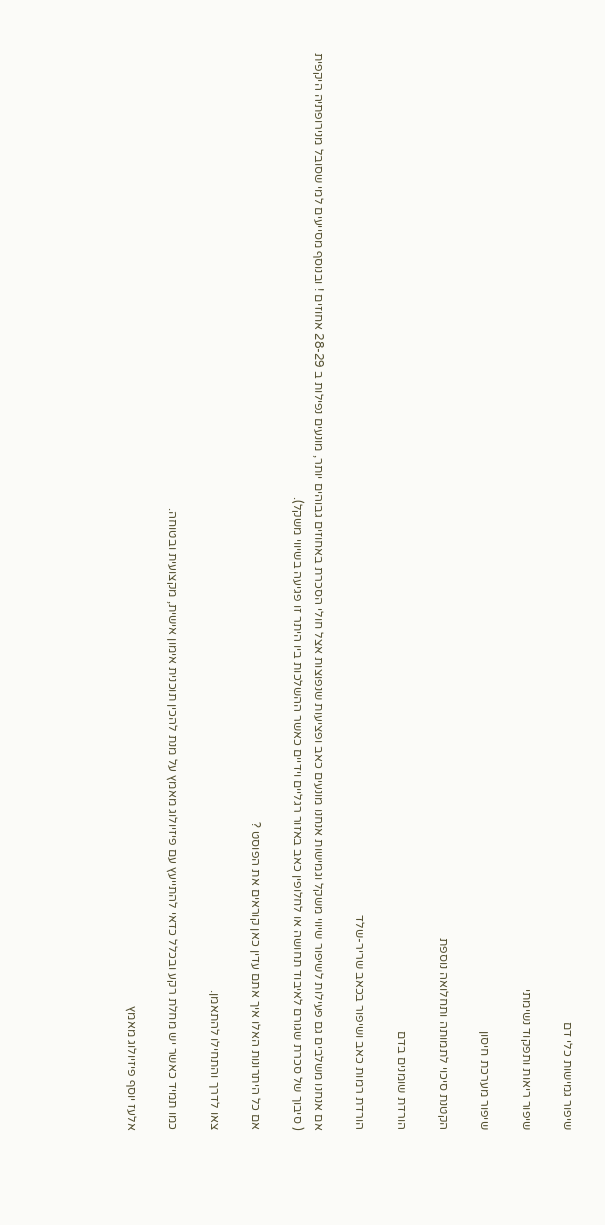שיפור גמישות כלי דם

שיפור ריאות ותפקוד נשימתי

שיפור מערכת חיסון

הקטנת סיכוי לתמותה ותחלואה נוספת

הורדת שומנים בדם

הורדת רמות כאב ושיפור בכאב שריר-שלד

אם אנחנו משלבים גם פעילות לשיפור שיווי משקל וגמישות אנחנו מונעים כאב ופציעות שנפוצות אצל חולי הסכרת באחוזים גבוהים יותר, מונעים נפילות ב 28-29 אחוזים ! ובנוסף מסייעים למי שסובל מנירופתיה היקפית ( סיבוך של סכרת שגורם לאיבוד תחושה או לחלופין כאב באזור רגליים וידיים כאשר ההשלכות ביו היתר זו פגיעה בשיווי משקל).

אם כל היתרונות האלו איך אתם עדין כאן קוראים את הפוסט ?

צאו לדרך והתחילו להתאמן.

כמו תמיד כאשר יש מחלת רקע ובכלל כדאי להתייעץ עם פיזיולוג מאמץ על מנת להכין תוכנית אימון אישית, מקצועית ובטוחה.

אלעז יוסף פיזיולוג מאמץ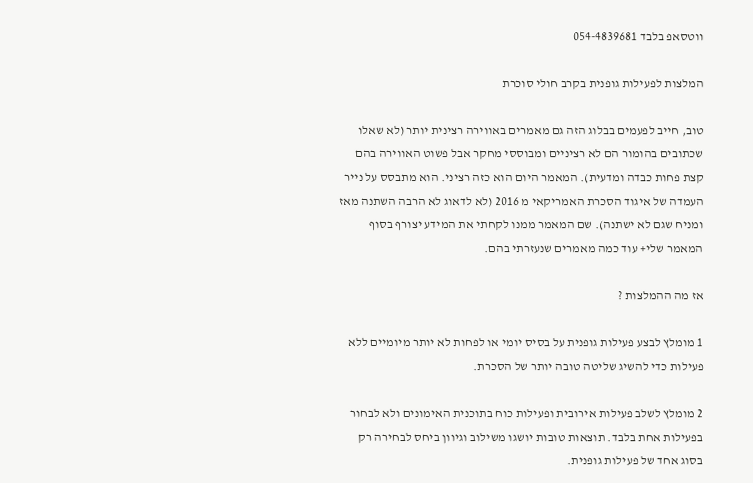ווטסאפ בלבד 054-4839681

המלצות לפעילות גופנית בקרב חולי סוכרת

טוב, חייב לפעמים בבלוג הזה גם מאמרים באווירה רצינית יותר (לא שאלו שכתובים בהומור הם לא רציניים ומבוססי מחקר אבל פשוט האווירה בהם קצת פחות כבדה ומדעית). המאמר היום הוא כזה רציני. הוא מתבסס על נייר העמדה של איגוד הסכרת האמריקאי מ 2016 (לא לדאוג לא הרבה השתנה מאז ומניח שגם לא ישתנה). שם המאמר ממנו לקחתי את המידע יצורף בסוף המאמר שלי+ עוד כמה מאמרים שנעזרתי בהם.

אז מה ההמלצות ?

1 מומלץ לבצע פעילות גופנית על בסיס יומי או לפחות לא יותר מיומיים ללא פעילות כדי להשיג שליטה טובה יותר של הסכרת.

2 מומלץ לשלב פעילות אירובית ופעילות כוח בתוכנית האימונים ולא לבחור בפעילות אחת בלבד. תוצאות טובות יושגו משילוב וגיוון ביחס לבחירה רק בסוג אחד של פעילות גופנית.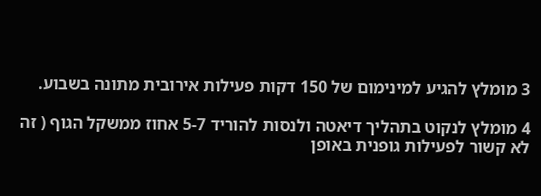3 מומלץ להגיע למינימום של 150 דקות פעילות אירובית מתונה בשבוע.

4 מומלץ לנקוט בתהליך דיאטה ולנסות להוריד 5-7 אחוז ממשקל הגוף ( זה לא קשור לפעילות גופנית באופן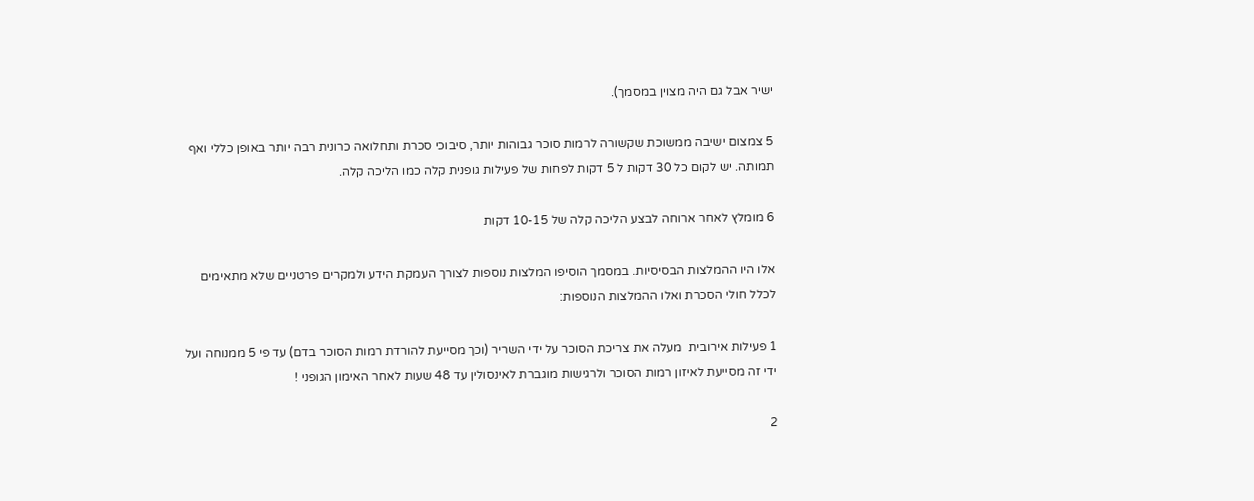ישיר אבל גם היה מצוין במסמך).

5 צמצום ישיבה ממשוכת שקשורה לרמות סוכר גבוהות יותר, סיבוכי סכרת ותחלואה כרונית רבה יותר באופן כללי ואף תמותה. יש לקום כל 30 דקות ל 5 דקות לפחות של פעילות גופנית קלה כמו הליכה קלה.

6 מומלץ לאחר ארוחה לבצע הליכה קלה של 10-15 דקות

אלו היו ההמלצות הבסיסיות. במסמך הוסיפו המלצות נוספות לצורך העמקת הידע ולמקרים פרטניים שלא מתאימים לכלל חולי הסכרת ואלו ההמלצות הנוספות:

1 פעילות אירובית  מעלה את צריכת הסוכר על ידי השריר (וכך מסייעת להורדת רמות הסוכר בדם) עד פי 5 ממנוחה ועל ידי זה מסייעת לאיזון רמות הסוכר ולרגישות מוגברת לאינסולין עד 48 שעות לאחר האימון הגופני !

2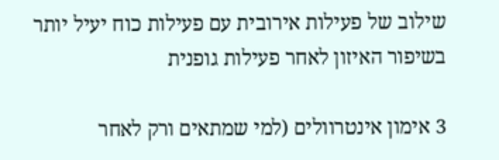שילוב של פעילות אירובית עם פעילות כוח יעיל יותר בשיפור האיזון לאחר פעילות גופנית

3 אימון אינטרוולים (למי שמתאים ורק לאחר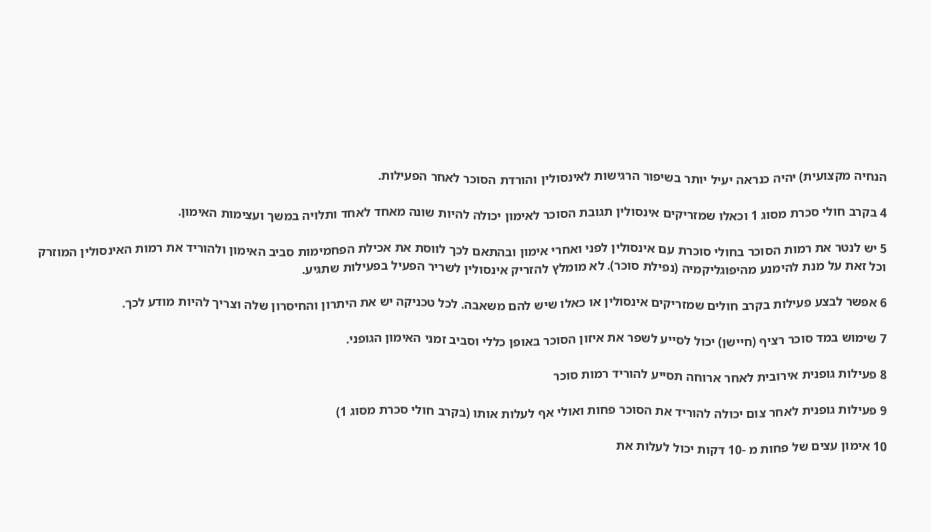הנחיה מקצועית) יהיה כנראה יעיל יותר בשיפור הרגישות לאינסולין והורדת הסוכר לאחר הפעילות.

4 בקרב חולי סכרת מסוג 1 וכאלו שמזריקים אינסולין תגובת הסוכר לאימון יכולה להיות שונה מאחד לאחד ותלויה במשך ועצימות האימון.

5 יש לנטר את רמות הסוכר בחולי סוכרת עם אינסולין לפני ואחרי אימון ובהתאם לכך לווסת את אכילת הפחמימות סביב האימון ולהוריד את רמות האינסולין המוזרק וכל זאת על מנת להימנע מהיפוגליקמיה (נפילת סוכר). לא מומלץ להזריק אינסולין לשריר הפעיל בפעילות שתגיע.

6 אפשר לבצע פעילות בקרב חולים שמזריקים אינסולין או כאלו שיש להם משאבה. לכל טכניקה יש את היתרון והחיסרון שלה וצריך להיות מודע לכך.

7 שימוש במד סוכר רציף (חיישן) יכול לסייע לשפר את איזון הסוכר באופן כללי וסביב זמני האימון הגופני.

8 פעילות גופנית אירובית לאחר ארוחה תסייע להוריד רמות סוכר

9 פעילות גופנית לאחר צום יכולה להוריד את הסוכר פחות ואולי אף לעלות אותו (בקרב חולי סכרת מסוג 1)

10 אימון עצים של פחות מ -10 דקות יכול לעלות את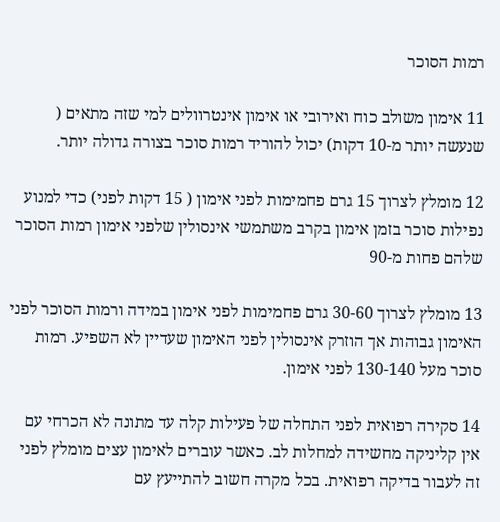רמות הסוכר

11 אימון משולב כוח ואירובי או אימון אינטרוולים למי שזה מתאים ( שנעשה יותר מ-10 דקות) יכול להוריד רמות סוכר בצורה גדולה יותר.

12 מומלץ לצרוך 15 גרם פחמימות לפני אימון ( 15 דקות לפני) כדי למנוע נפילות סוכר בזמן אימון בקרב משתמשי אינסולין שלפני אימון רמות הסוכר שלהם פחות מ-90

13 מומלץ לצרוך 30-60 גרם פחמימות לפני אימון במידה ורמות הסוכר לפני האימון גבוהות אך הוזרק אינסולין לפני האימון שעדיין לא השפיע. רמות סוכר מעל 130-140 לפני אימון.

14 סקירה רפואית לפני התחלה של פעילות קלה עד מתונה לא הכרחי עם אין קליניקה מחשידה למחלות לב. כאשר עוברים לאימון עצים מומלץ לפני זה לעבור בדיקה רפואית. בכל מקרה חשוב להתייעץ עם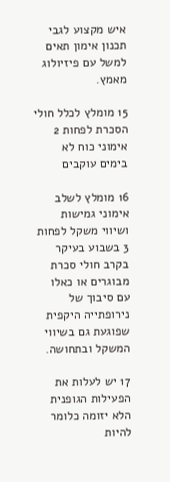איש מקצוע לגבי תכנון אימון תאים למשל עם פיזיולוג מאמץ.

15 מומלץ לכלל חולי הסכרת לפחות 2 אימוני כוח לא בימים עוקבים

16 מומלץ לשלב אימוני גמישות ושיווי משקל לפחות 3 בשבוע בעיקר בקרב חולי סכרת מבוגרים או כאלו עם סיבוך של נירופתייה היקפית שפוגעת גם בשיווי המשקל ובתחושה.

17 יש לעלות את הפעילות הגופנית הלא יזומה כלומר להיות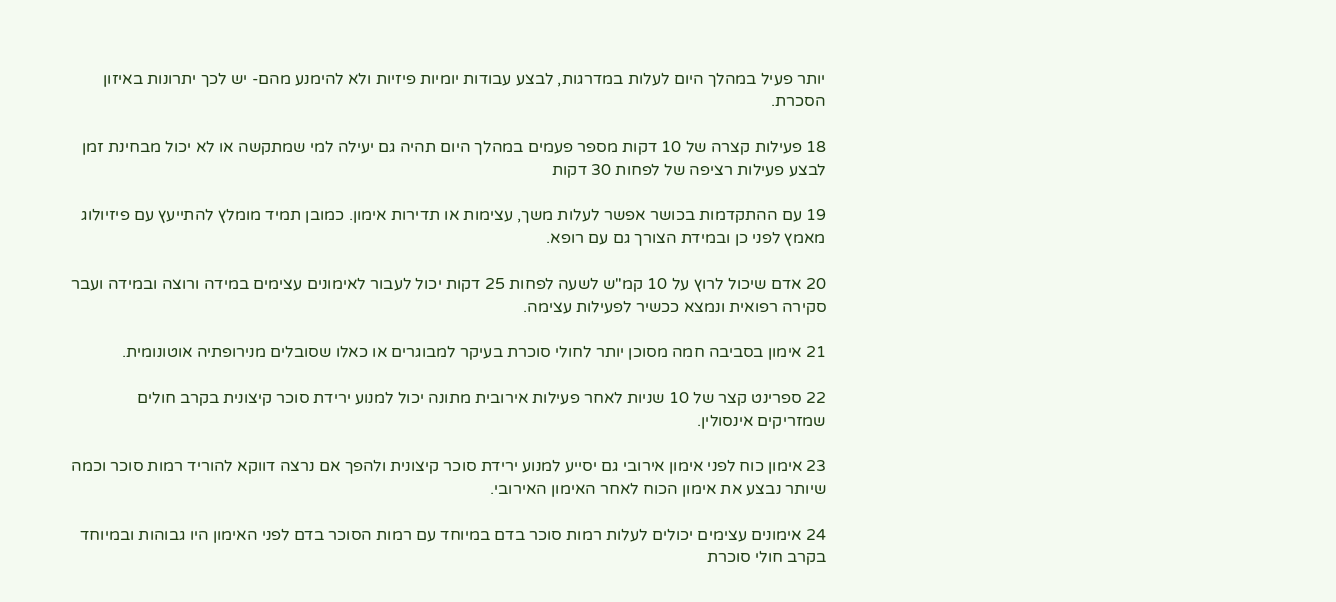יותר פעיל במהלך היום לעלות במדרגות, לבצע עבודות יומיות פיזיות ולא להימנע מהם- יש לכך יתרונות באיזון הסכרת.

18 פעילות קצרה של 10 דקות מספר פעמים במהלך היום תהיה גם יעילה למי שמתקשה או לא יכול מבחינת זמן לבצע פעילות רציפה של לפחות 30 דקות

19 עם ההתקדמות בכושר אפשר לעלות משך, עצימות או תדירות אימון. כמובן תמיד מומלץ להתייעץ עם פיזיולוג מאמץ לפני כן ובמידת הצורך גם עם רופא.

20 אדם שיכול לרוץ על 10 קמ"ש לשעה לפחות 25 דקות יכול לעבור לאימונים עצימים במידה ורוצה ובמידה ועבר סקירה רפואית ונמצא ככשיר לפעילות עצימה.

21 אימון בסביבה חמה מסוכן יותר לחולי סוכרת בעיקר למבוגרים או כאלו שסובלים מנירופתיה אוטונומית.

22 ספרינט קצר של 10 שניות לאחר פעילות אירובית מתונה יכול למנוע ירידת סוכר קיצונית בקרב חולים שמזריקים אינסולין.

23 אימון כוח לפני אימון אירובי גם יסייע למנוע ירידת סוכר קיצונית ולהפך אם נרצה דווקא להוריד רמות סוכר וכמה שיותר נבצע את אימון הכוח לאחר האימון האירובי.

24 אימונים עצימים יכולים לעלות רמות סוכר בדם במיוחד עם רמות הסוכר בדם לפני האימון היו גבוהות ובמיוחד בקרב חולי סוכרת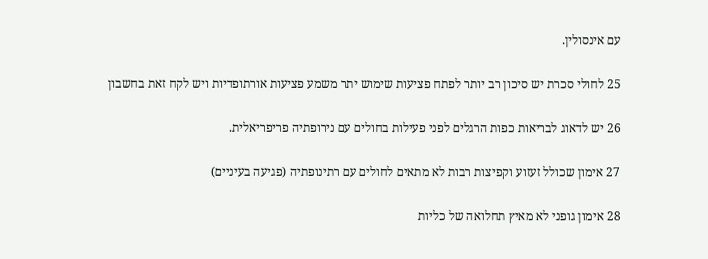עם אינסולין.

25 לחולי סכרת יש סיכון רב יותר לפתח פציעות שימוש יתר משמע פציעות אורתופדיות ויש לקח זאת בחשבון

26 יש לדאוג לבריאות כפות הרגלים לפני פעילות בחולים עם נירופתיה פריפריאלית.

27 אימון שכולל זעזוע וקפיצות רבות לא מתאים לחולים עם רתינופתיה (פגיעה בעיניים)

28 אימון גופני לא מאיץ תחלואה של כליות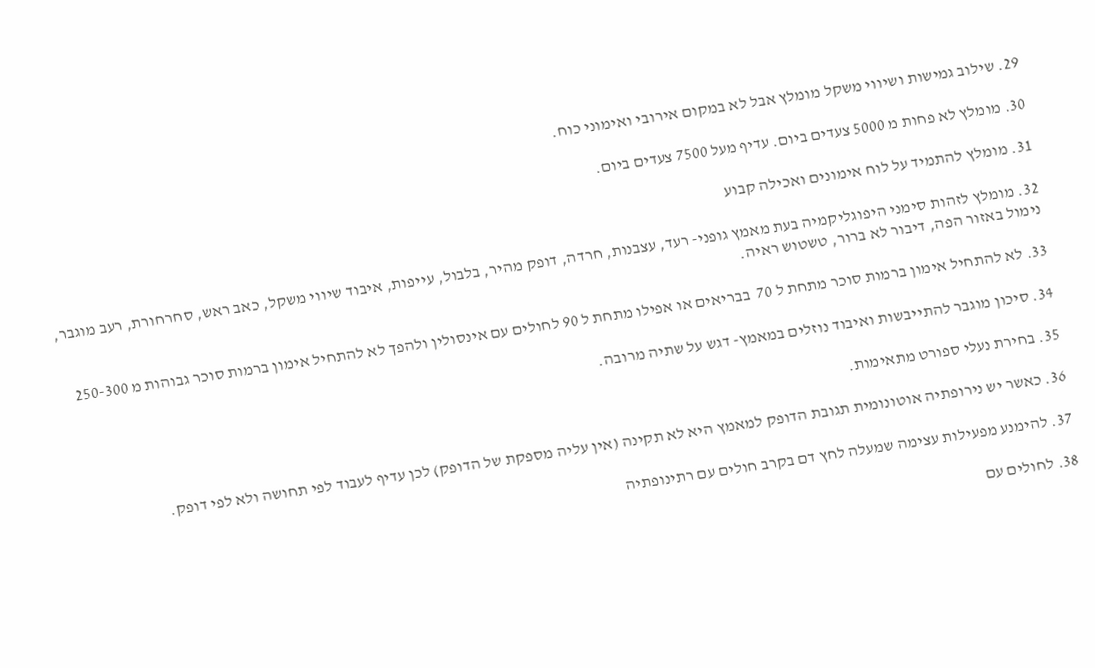29. שילוב גמישות ושיווי משקל מומלץ אבל לא במקום אירובי ואימוני כוח.

30. מומלץ לא פחות מ 5000 צעדים ביום. עדיף מעל 7500 צעדים ביום.

31. מומלץ להתמיד על לוח אימונים ואכילה קבוע

32. מומלץ לזהות סימני היפוגליקמיה בעת מאמץ גופני- רעד, עצבנות, חרדה, דופק מהיר, בלבול, עייפות, איבוד שיווי משקל, כאב ראש, סחרחורת, רעב מוגבר, נימול באזור הפה, דיבור לא ברור, טשטוש ראיה.

33. לא להתחיל אימון ברמות סוכר מתחת ל 70  בבריאים או אפילו מתחת ל 90 לחולים עם אינסולין ולהפך לא להתחיל אימון ברמות סוכר גבוהות מ 250-300

34. סיכון מוגבר להתייבשות ואיבוד נוזלים במאמץ- דגש על שתיה מרובה.

35. בחירת נעלי ספורט מתאימות.

36. כאשר יש נירופתיה אוטונומית תגובת הדופק למאמץ היא לא תקינה (אין עליה מספקת של הדופק) לכן עדיף לעבוד לפי תחושה ולא לפי דופק.

37. להימנע מפעילות עצימה שמעלה לחץ דם בקרב חולים עם רתינופתיה

38. לחולים עם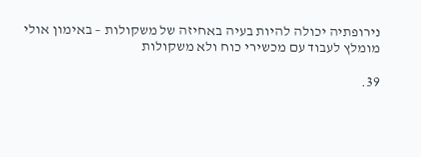נירופתיה יכולה להיות בעיה באחיזה של משקולות – באימון אולי מומלץ לעבוד עם מכשירי כוח ולא משקולות

39.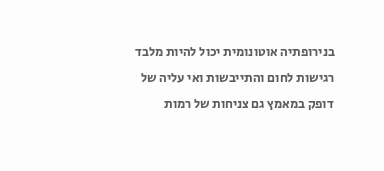בנירופתיה אוטונומית יכול להיות מלבד רגישות לחום והתייבשות ואי עליה של דופק במאמץ גם צניחות של רמות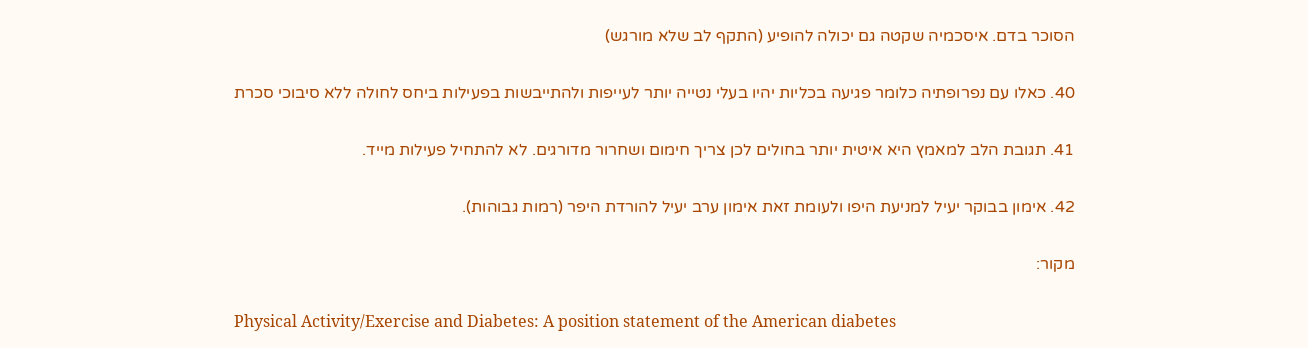הסוכר בדם. איסכמיה שקטה גם יכולה להופיע (התקף לב שלא מורגש)

40. כאלו עם נפרופתיה כלומר פגיעה בכליות יהיו בעלי נטייה יותר לעייפות ולהתייבשות בפעילות ביחס לחולה ללא סיבוכי סכרת

41. תגובת הלב למאמץ היא איטית יותר בחולים לכן צריך חימום ושחרור מדורגים. לא להתחיל פעילות מייד.

42. אימון בבוקר יעיל למניעת היפו ולעומת זאת אימון ערב יעיל להורדת היפר (רמות גבוהות).

מקור:

Physical Activity/Exercise and Diabetes: A position statement of the American diabetes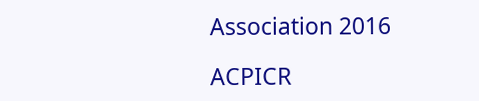Association 2016

ACPICR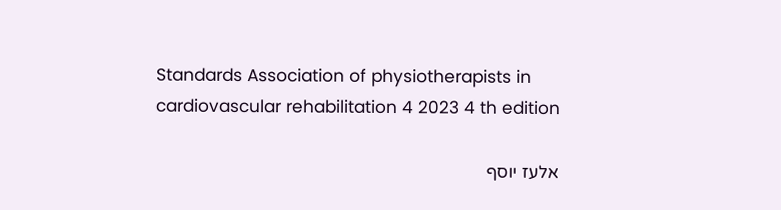Standards Association of physiotherapists in cardiovascular rehabilitation 4 2023 4 th edition

אלעז יוסף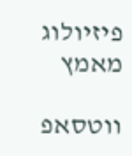פיזיולוג מאמץ

ווטסאפ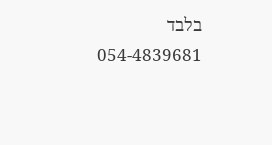בלבד 054-4839681